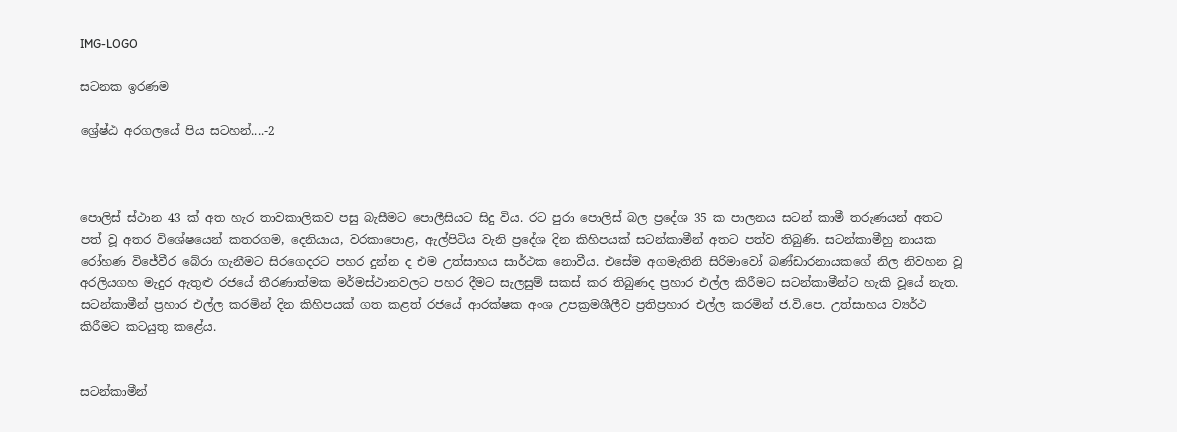IMG-LOGO

සටනක ඉරණම

ශ්‍රේෂ්ඨ අරගලයේ පිය සටහන්....-2



පොලිස් ස්ථාන 43 ක් අත හැර තාවකාලිකව පසු බැසීමට පොලීසියට සිදු විය. රට පුරා පොලිස් බල ප්‍රදේශ 35 ක පාලනය සටන් කාමී තරුණයන් අතට පත් වූ අතර විශේෂයෙන් කතරගම, දෙනියාය, වරකාපොළ, ඇල්පිටිය වැනි ප්‍රදේශ දින කිහිපයක් සටන්කාමීන් අතට පත්ව තිබුණි. සටන්කාමීහු නායක රෝහණ විජේවීර බේරා ගැනීමට සිරගෙදරට පහර දුන්න ද එම උත්සාහය සාර්ථක නොවීය. එසේම අගමැතිනි සිරිමාවෝ බණ්ඩාරනායකගේ නිල නිවහන වූ අරලියගහ මැදුර ඇතුළු රජයේ තීරණාත්මක මර්මස්ථානවලට පහර දීමට සැලසුම් සකස් කර තිබුණද ප්‍රහාර එල්ල කිරීමට සටන්කාමීන්ට හැකි වූයේ නැත. සටන්කාමීන් ප්‍රහාර එල්ල කරමින් දින කිහිපයක් ගත කළත් රජයේ ආරක්ෂක අංශ උපක්‍රමශීලීව ප්‍රතිප්‍රහාර එල්ල කරමින් ජ.වි.පෙ. උත්සාහය ව්‍යර්ථ කිරීමට කටයුතු කළේය.


සටන්කාමීන්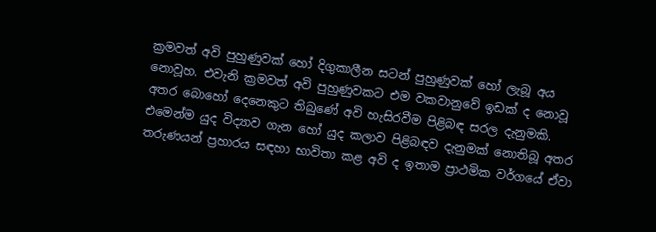ක්‍රමවත් අවි පුහුණුවක් හෝ දිගුකාලීන සටන් පුහුණුවක් හෝ ලැබූ අය නොවූහ. එවැනි ක්‍රමවත් අවි පුහුණුවකට එම වකවානුවේ ඉඩක් ද නොවූ අතර බොහෝ දෙනෙකුට තිබුණේ අවි හැසිරවීම පිළිබඳ සරල දැනුමකි. එමෙන්ම යුද විද්‍යාව ගැන හෝ යුද කලාව පිළිබඳව දැනුමක් නොතිබූ අතර තරුණයන් ප්‍රහාරය සඳහා භාවිතා කළ අවි ද ඉතාම ප්‍රාථමික වර්ගයේ ඒවා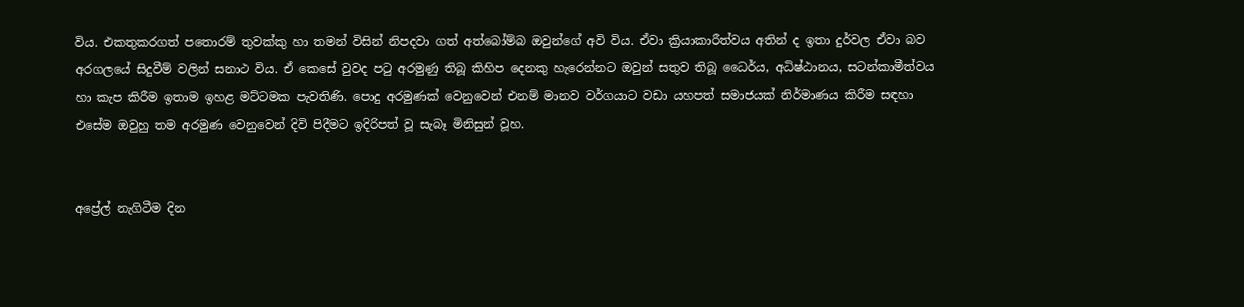විය. එකතුකරගත් පතොරම් තුවක්කු හා තමන් විසින් නිපදවා ගත් අත්බෝම්බ ඔවුන්ගේ අවි විය. ඒවා ක්‍රියාකාරීත්වය අතින් ද ඉතා දුර්වල ඒවා බව අරගලයේ සිදුවීම් වලින් සනාථ විය. ඒ කෙසේ වුවද පටු අරමුණු තිබූ කිහිප දෙනකු හැරෙන්නට ඔවුන් සතුව තිබූ ධෛර්ය, අධිෂ්ඨානය, සටන්කාමීත්වය හා කැප කිරීම ඉතාම ඉහළ මට්ටමක පැවතිණි. පොදු අරමුණක් වෙනුවෙන් එනම් මානව වර්ගයාට වඩා යහපත් සමාජයක් නිර්මාණය කිරීම සඳහා එසේම ඔවුහු තම අරමුණ වෙනුවෙන් දිවි පිදීමට ඉදිරිපත් වූ සැබෑ මිනිසුන් වූහ.


අප්‍රේල් නැගිටීම දින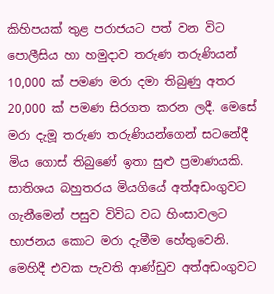කිහිපයක් තුළ පරාජයට පත් වන විට පොලීසිය හා හමුදාව තරුණ තරුණියන් 10,000 ක් පමණ මරා දමා තිබුණු අතර 20,000 ක් පමණ සිරගත කරන ලදී. මෙසේ මරා දැමූ තරුණ තරුණියන්ගෙන් සටනේදී මිය ගොස් තිබුණේ ඉතා සුළු ප්‍රමාණයකි. සාතිශය බහුතරය මියගියේ අත්අඩංගුවට ගැනීමෙන් පසුව විවිධ වධ හිංසාවලට භාජනය කොට මරා දැමීම හේතුවෙනි. මෙහිදී එවක පැවති ආණ්ඩුව අත්අඩංගුවට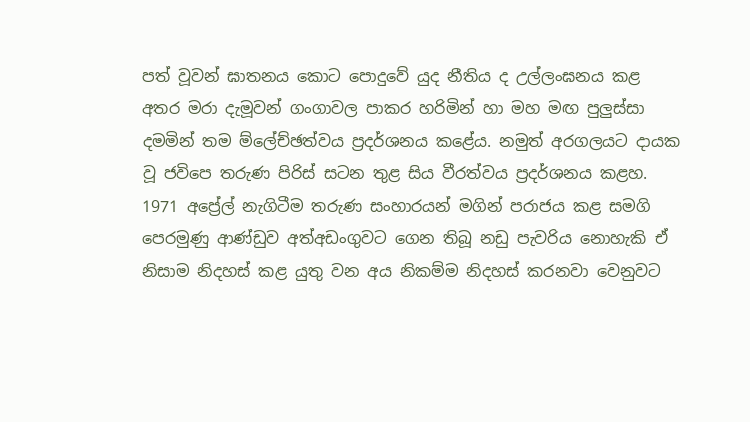පත් වූවන් ඝාතනය කොට පොදුවේ යුද නීතිය ද උල්ලංඝනය කළ අතර මරා දැමූවන් ගංගාවල පාකර හරිමින් හා මහ මඟ පුලුස්සා දමමින් තම ම්ලේච්ඡත්වය ප්‍රදර්ශනය කළේය. නමුත් අරගලයට දායක වූ ජවිපෙ තරුණ පිරිස් සටන තුළ සිය වීරත්වය ප්‍රදර්ශනය කළහ.
1971 අප්‍රේල් නැගිටීම තරුණ සංහාරයන් මගින් පරාජය කළ සමගි පෙරමුණු ආණ්ඩුව අත්අඩංගුවට ගෙන තිබූ නඩු පැවරිය නොහැකි ඒ නිසාම නිදහස් කළ යුතු වන අය නිකම්ම නිදහස් කරනවා වෙනුවට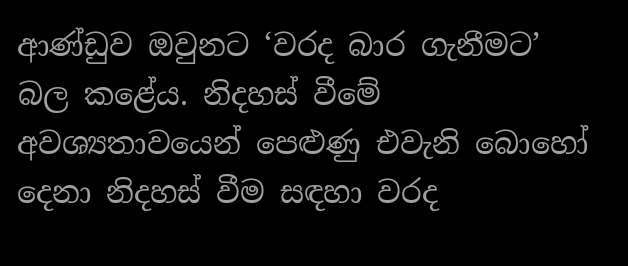ආණ්ඩුව ඔවුනට ‘වරද බාර ගැනීමට’ බල කළේය. නිදහස් වීමේ අවශ්‍යතාවයෙන් පෙළුණු එවැනි බොහෝ දෙනා නිදහස් වීම සඳහා වරද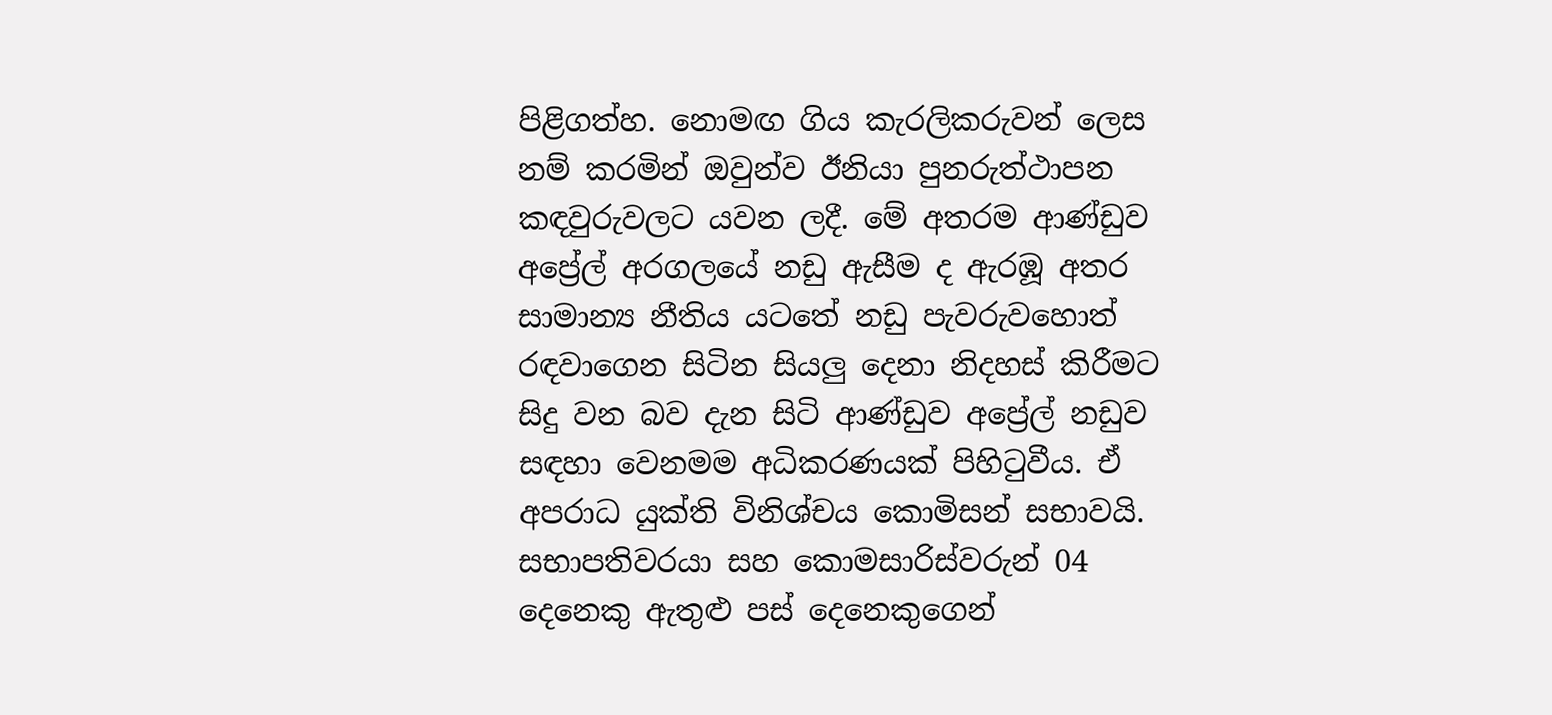පිළිගත්හ. නොමඟ ගිය කැරලිකරුවන් ලෙස නම් කරමින් ඔවුන්ව ඊනියා පුනරුත්ථාපන කඳවුරුවලට යවන ලදී. මේ අතරම ආණ්ඩුව අප්‍රේල් අරගලයේ නඩු ඇසීම ද ඇරඹූ අතර සාමාන්‍ය නීතිය යටතේ නඩු පැවරුවහොත් රඳවාගෙන සිටින සියලු දෙනා නිදහස් කිරීමට සිදු වන බව දැන සිටි ආණ්ඩුව අප්‍රේල් නඩුව සඳහා වෙනමම අධිකරණයක් පිහිටුවීය. ඒ අපරාධ යුක්ති විනිශ්චය කොමිසන් සභාවයි. සභාපතිවරයා සහ කොමසාරිස්වරුන් 04 දෙනෙකු ඇතුළු පස් දෙනෙකුගෙන්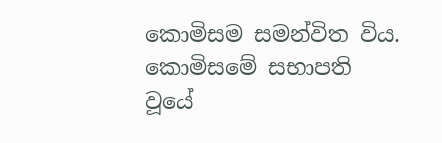කොමිසම සමන්විත විය. කොමිසමේ සභාපති වූයේ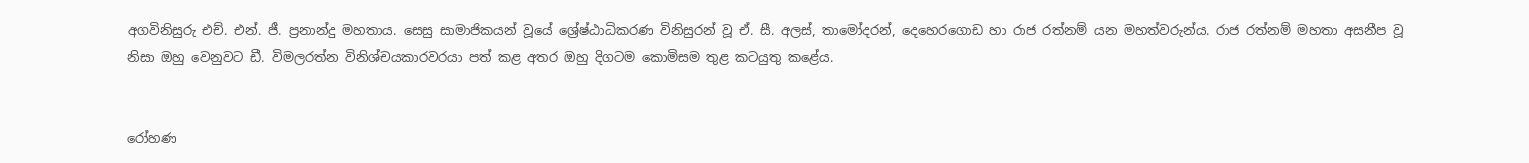අගවිනිසුරු එච්. එන්. ජී. ප්‍රනාන්දු මහතාය. සෙසු සාමාජිකයන් වූයේ ශ්‍රේෂ්ඨාධිකරණ විනිසුරන් වූ ඒ. සී. අලස්, තාමෝදරන්, දෙහෙරගොඩ හා රාජ රත්නම් යන මහත්වරුන්ය. රාජ රත්නම් මහතා අසනීප වූ නිසා ඔහු වෙනුවට ඩී. විමලරත්න විනිශ්චයකාරවරයා පත් කළ අතර ඔහු දිගටම කොමිසම තුළ කටයුතු කළේය.


රෝහණ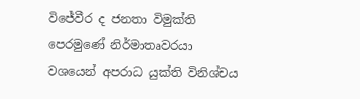විජේවීර ද ජනතා විමුක්ති පෙරමුණේ නිර්මාතෘවරයා වශයෙන් අපරාධ යුක්ති විනිශ්චය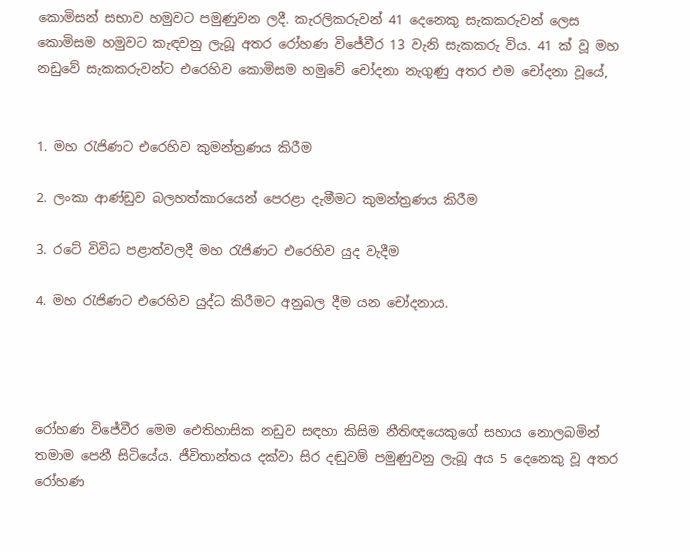කොමිසන් සභාව හමුවට පමුණුවන ලදී. කැරලිකරුවන් 41 දෙනෙකු සැකකරුවන් ලෙස කොමිසම හමුවට කැඳවනු ලැබූ අතර රෝහණ විජේවීර 13 වැනි සැකකරු විය. 41 ක් වූ මහ නඩුවේ සැකකරුවන්ට එරෙහිව කොමිසම හමුවේ චෝදනා නැගුණු අතර එම චෝදනා වූයේ,


1. මහ රැජිණට එරෙහිව කුමන්ත්‍රණය කිරීම

2. ලංකා ආණ්ඩුව බලහත්කාරයෙන් පෙරළා දැමීමට කුමන්ත්‍රණය කිරීම

3. රටේ විවිධ පළාත්වලදී මහ රැජිණට එරෙහිව යුද වැදීම

4. මහ රැජිණට එරෙහිව යුද්ධ කිරීමට අනුබල දීම යන චෝදනාය.




රෝහණ විජේවීර මෙම ඓතිහාසික නඩුව සඳහා කිසිම නීතිඥයෙකුගේ සහාය නොලබමින් තමාම පෙනී සිටියේය. ජීවිතාන්තය දක්වා සිර දඬුවම් පමුණුවනු ලැබූ අය 5 දෙනෙකු වූ අතර රෝහණ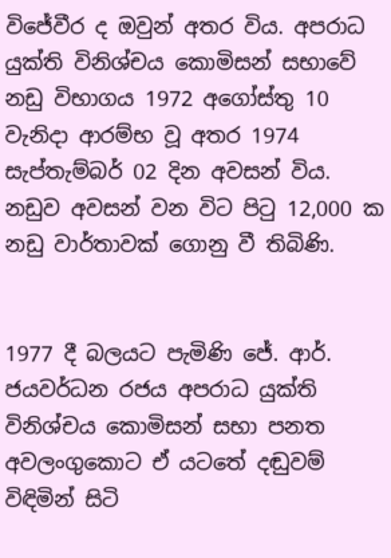විජේවීර ද ඔවුන් අතර විය. අපරාධ යුක්ති විනිශ්චය කොමිසන් සභාවේ නඩු විභාගය 1972 අගෝස්තු 10 වැනිදා ආරම්භ වූ අතර 1974 සැප්තැම්බර් 02 දින අවසන් විය. නඩුව අවසන් වන විට පිටු 12,000 ක නඩු වාර්තාවක් ගොනු වී තිබිණි.


1977 දී බලයට පැමිණි ජේ. ආර්. ජයවර්ධන රජය අපරාධ යුක්ති විනිශ්චය කොමිසන් සභා පනත අවලංගුකොට ඒ යටතේ දඬුවම් විඳිමින් සිටි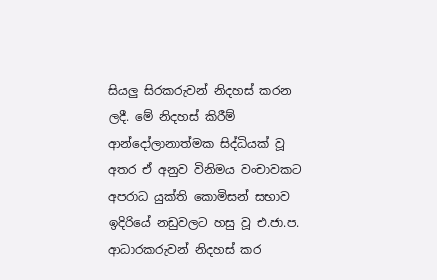සියලු සිරකරුවන් නිදහස් කරන ලදී. මේ නිදහස් කිරීම් ආන්දෝලානාත්මක සිද්ධියක් වූ අතර ඒ අනුව විනිමය වංචාවකට අපරාධ යුක්ති කොමිසන් සභාව ඉදිරියේ නඩුවලට හසු වූ එ.ජා.ප. ආධාරකරුවන් නිදහස් කර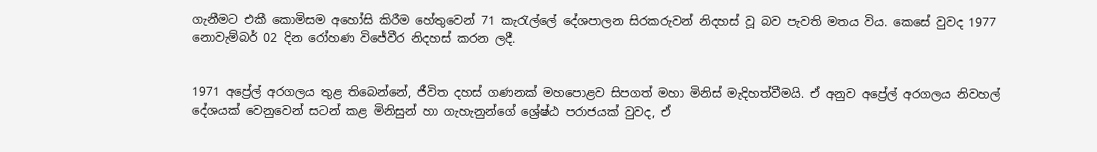ගැනීමට එකී කොමිසම අහෝසි කිරීම හේතුවෙන් 71 කැරැල්ලේ දේශපාලන සිරකරුවන් නිදහස් වූ බව පැවති මතය විය. කෙසේ වුවද 1977 නොවැම්බර් 02 දින රෝහණ විජේවීර නිදහස් කරන ලදී.


1971 අප්‍රේල් අරගලය තුළ තිබෙන්නේ, ජීවිත දහස් ගණනක් මහපොළව සිපගත් මහා මිනිස් මැදිහත්වීමයි. ඒ අනුව අප්‍රේල් අරගලය නිවහල් දේශයක් වෙනුවෙන් සටන් කළ මිනිසුන් හා ගැහැනුන්ගේ ශ්‍රේෂ්ඨ පරාජයක් වුවද, ඒ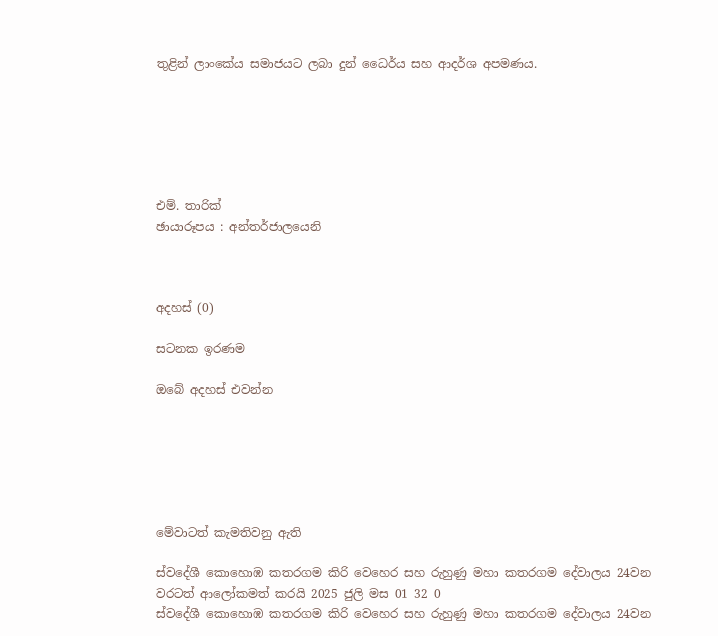තුළින් ලාංකේය සමාජයට ලබා දුන් ධෛර්ය සහ ආදර්ශ අපමණය.






එම්. තාරික්
ඡායාරූපය : අන්තර්ජාලයෙනි



අදහස් (0)

සටනක ඉරණම

ඔබේ අදහස් එවන්න






මේවාටත් කැමතිවනු ඇති

ස්වදේශී කොහොඹ කතරගම කිරි වෙහෙර සහ රුහුණු මහා කතරගම දේවාලය 24වන වරටත් ආලෝකමත් කරයි 2025 ජුලි මස 01 32 0
ස්වදේශී කොහොඹ කතරගම කිරි වෙහෙර සහ රුහුණු මහා කතරගම දේවාලය 24වන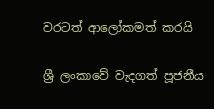වරටත් ආලෝකමත් කරයි

ශ්‍රී ලංකාවේ වැදගත් පූජනීය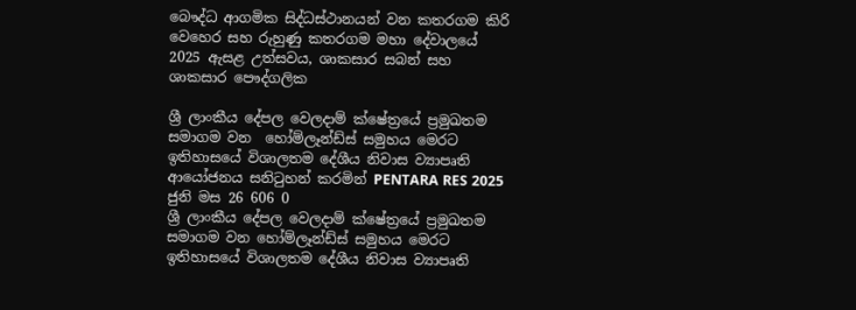බෞද්ධ ආගමික සිද්ධස්ථානයන් වන කතරගම කිරි වෙහෙර සහ රුහුණු කතරගම මහා දේවාලයේ 2025 ඇසළ උත්සවය, ශාකසාර සබන් සහ ශාකසාර පෞද්ගලික

ශ්‍රී ලාංකීය දේපල වෙලදාම් ක්ෂේත්‍රයේ ප්‍රමුඛතම සමාගම වන  හෝම්ලෑන්ඩ්ස් සමුහය මෙරට ඉතිහාසයේ විශාලතම දේශීය නිවාස ව්‍යාපෘති ආයෝජනය සනිටුහන් කරමින් PENTARA RES 2025 ජුනි මස 26 606 0
ශ්‍රී ලාංකීය දේපල වෙලදාම් ක්ෂේත්‍රයේ ප්‍රමුඛතම සමාගම වන හෝම්ලෑන්ඩ්ස් සමුහය මෙරට ඉතිහාසයේ විශාලතම දේශීය නිවාස ව්‍යාපෘති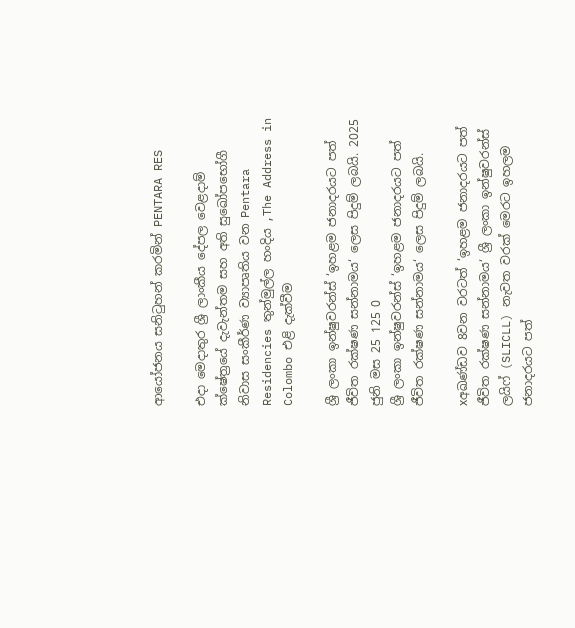ආයෝජනය සනිටුහන් කරමින් PENTARA RES

එදා මෙදාතුර ශ්‍රී ලාංකීය දේපල වෙළදාම් ක්ෂේත්‍රයේ දැවැන්තම සහ අති සුඛෝපභෝගී නිවාස සංකීර්ණ ව්‍යාපෘතිය වන Pentara Residencies තුන්මුල්ල හංදිය ,The Address in Colombo එළි දැක්වීම

ශ්‍රී ලංකා ඉන්ෂුවරන්ස් ‘ඉහළම ජනාදරයට පත් ජීවිත රක්ෂණ සන්නාමය‘ ලෙස පිදුම් ලබයි. 2025 ජුනි මස 25 125 0
ශ්‍රී ලංකා ඉන්ෂුවරන්ස් ‘ඉහළම ජනාදරයට පත් ජීවිත රක්ෂණ සන්නාමය‘ ලෙස පිදුම් ලබයි.

xඅඛණ්ඩව 8වන වරටත් ‘ඉහළම ජනාදරයට පත් ජීවිත රක්ෂණ සන්නාමය‘ ශ්‍රී ලංකා ඉන්ෂුවරන්ස් ලයිෆ් (SLICLL) නැවත වරක් මෙරට ඉහලම ජනාදරයට පත්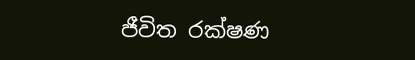ජීවිත රක්ෂණ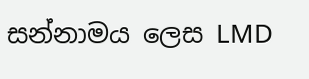සන්නාමය ලෙස LMD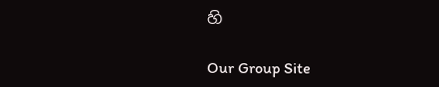හි

Our Group Site